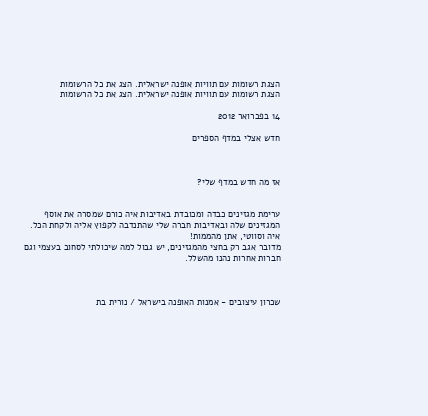הצגת רשומות עם תוויות אופנה ישראלית. הצג את כל הרשומות
הצגת רשומות עם תוויות אופנה ישראלית. הצג את כל הרשומות

14 בפברואר 2012

חדש אצלי במדף הספרים



אז מה חדש במדף שלי?


ערימת מגזינים כבדה ומכובדת באדיבות איה כורם שמסרה את אוסף המגזינים שלה ובאדיבות חברה שלי שהתנדבה לקפוץ אליה ולקחת הכל. איה וסווטי, אתן מהממות!
מדובר אגב רק בחצי מהמגזינים, יש גבול למה שיכולתי לסחוב בעצמי וגם חברות אחרות נהנו מהשלל.



שכרון עיצובים - אמנות האופנה בישראל / נורית בת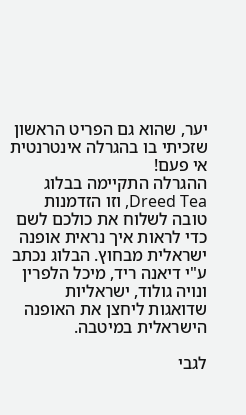יער, שהוא גם הפריט הראשון שזכיתי בו בהגרלה אינטרנטית אי פעם!
ההגרלה התקיימה בבלוג Dreed Tea, וזו הזדמנות טובה לשלוח את כולכם לשם כדי לראות איך נראית אופנה ישראלית מבחוץ. הבלוג נכתב ע"י דיאנה ריד, מיכל הלפרין ונויה גולוד, ישראליות שדואגות ליחצן את האופנה הישראלית במיטבה.

לגבי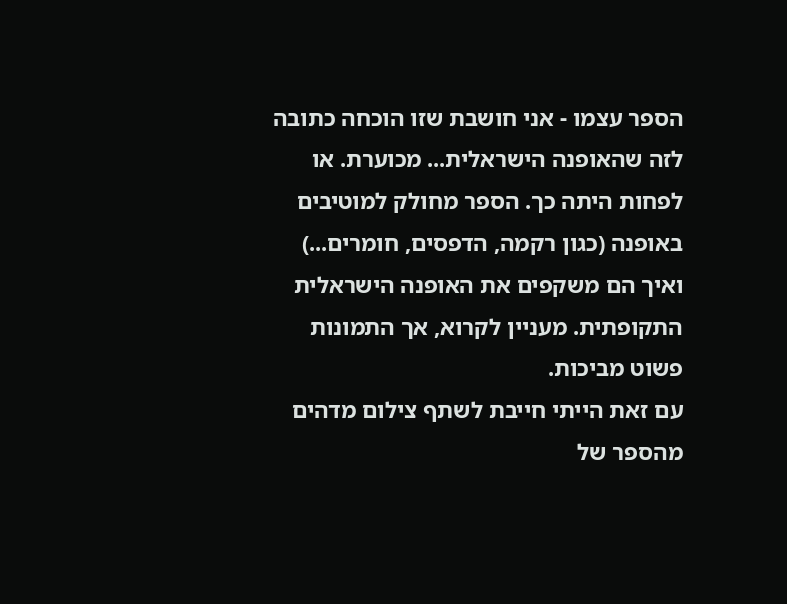הספר עצמו - אני חושבת שזו הוכחה כתובה לזה שהאופנה הישראלית... מכוערת. או לפחות היתה כך. הספר מחולק למוטיבים באופנה (כגון רקמה, הדפסים, חומרים...) ואיך הם משקפים את האופנה הישראלית התקופתית. מעניין לקרוא, אך התמונות פשוט מביכות.
עם זאת הייתי חייבת לשתף צילום מדהים מהספר של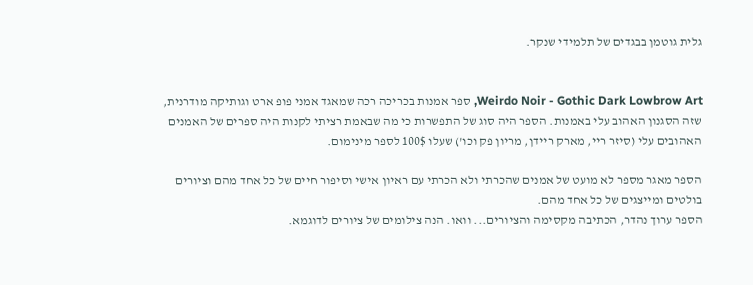גלית גוטמן בבגדים של תלמידי שנקר.


Weirdo Noir - Gothic Dark Lowbrow Art, ספר אמנות בכריכה רכה שמאגד אמני פופ ארט וגותיקה מודרנית, שזה הסגנון האהוב עלי באמנות. הספר היה סוג של התפשרות כי מה שבאמת רציתי לקנות היה ספרים של האמנים האהובים עלי (סיזר ריי, מארק ריידן, מריון פק וכו') שעלו 100$ לספר מינימום.

הספר מאגר מספר לא מועט של אמנים שהכרתי ולא הכרתי עם ראיון אישי וסיפור חיים של כל אחד מהם וציורים בולטים ומייצגים של כל אחד מהם.
הספר ערוך נהדר, הכתיבה מקסימה והציורים... וואו. הנה צילומים של ציורים לדוגמא.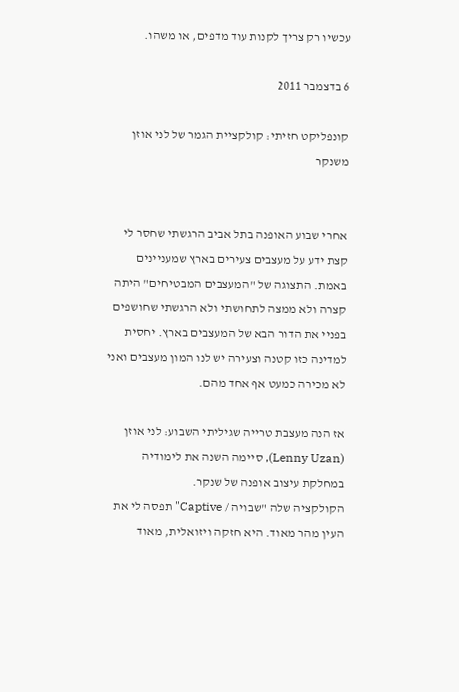עכשיו רק צריך לקנות עוד מדפים, או משהו.

6 בדצמבר 2011

קונפליקט חזיתי: קולקציית הגמר של לני אוזן משנקר


אחרי שבוע האופנה בתל אביב הרגשתי שחסר לי קצת ידע על מעצבים צעירים בארץ שמעניינים באמת. התצוגה של "המעצבים המבטיחים" היתה קצרה ולא ממצה לתחושתי ולא הרגשתי שחושפים בפניי את הדור הבא של המעצבים בארץ. יחסית למדינה כזו קטנה וצעירה יש לנו המון מעצבים ואני לא מכירה כמעט אף אחד מהם.

אז הנה מעצבת טרייה שגיליתי השבוע: לני אוזן (Lenny Uzan), סיימה השנה את לימודיה במחלקת עיצוב אופנה של שנקר.
הקולקציה שלה "שבויה / Captive" תפסה לי את העין מהר מאוד. היא חזקה ויזואלית, מאוד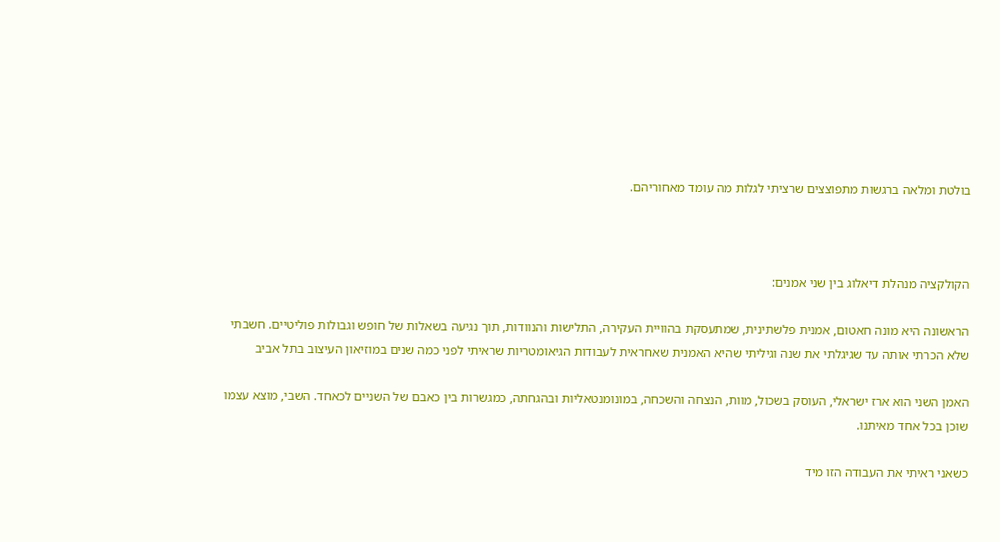בולטת ומלאה ברגשות מתפוצצים שרציתי לגלות מה עומד מאחוריהם.



הקולקציה מנהלת דיאלוג בין שני אמנים:

הראשונה היא מונה חאטום, אמנית פלשתינית, שמתעסקת בהוויית העקירה, התלישות והנוודות, תוך נגיעה בשאלות של חופש וגבולות פוליטיים. חשבתי שלא הכרתי אותה עד שגיגלתי את שנה וגיליתי שהיא האמנית שאחראית לעבודות הגיאומטריות שראיתי לפני כמה שנים במוזיאון העיצוב בתל אביב

האמן השני הוא ארז ישראלי, העוסק בשכול, מוות, הנצחה והשכחה, במונומנטאליות ובהגחתה, כמגשרות בין כאבם של השניים לכאחד. השבי, מוצא עצמו שוכן בכל אחד מאיתנו.

כשאני ראיתי את העבודה הזו מיד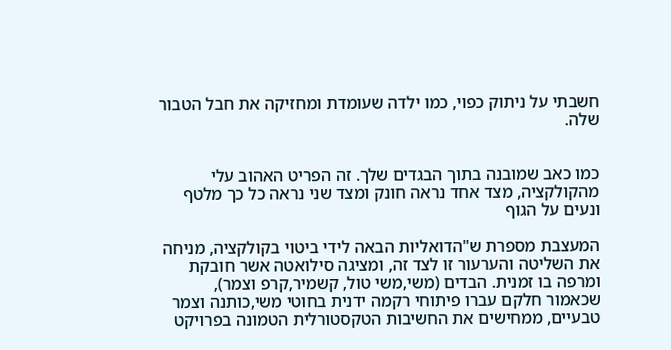חשבתי על ניתוק כפוי, כמו ילדה שעומדת ומחזיקה את חבל הטבור שלה.


כמו כאב שמובנה בתוך הבגדים שלך. זה הפריט האהוב עלי מהקולקציה, מצד אחד נראה חונק ומצד שני נראה כל כך מלטף ונעים על הגוף

המעצבת מספרת ש"הדואליות הבאה לידי ביטוי בקולקציה, מניחה את השליטה והערעור זו לצד זה, ומציגה סילואטה אשר חובקת ומרפה בו זמנית. הבדים (משי,משי טול, קשמיר,קרפ וצמר), שכאמור חלקם עברו פיתוחי רקמה ידנית בחוטי משי,כותנה וצמר טבעיים, ממחישים את החשיבות הטקסטורלית הטמונה בפרויקט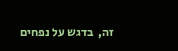זה,  בדגש על נפחים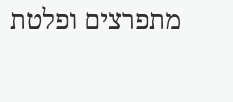מתפרצים ופלטת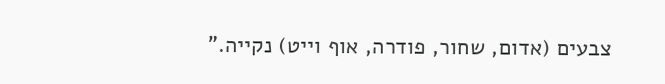צבעים (אדום, שחור, פודרה, אוף וייט) נקייה."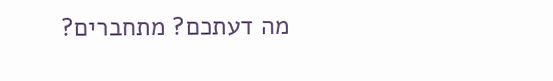מה דעתכם? מתחברים?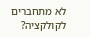לא מתחברים לקולקציה?